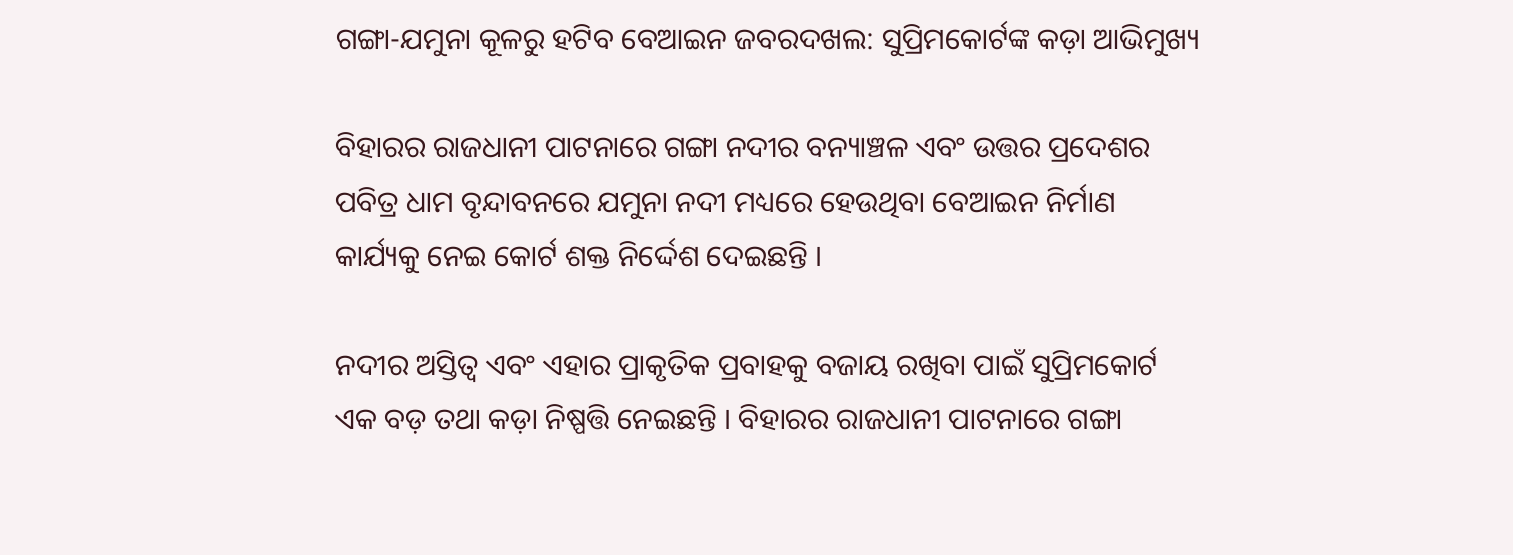ଗଙ୍ଗା-ଯମୁନା କୂଳରୁ ହଟିବ ବେଆଇନ ଜବରଦଖଲ: ସୁପ୍ରିମକୋର୍ଟଙ୍କ କଡ଼ା ଆଭିମୁଖ୍ୟ

ବିହାରର ରାଜଧାନୀ ପାଟନାରେ ଗଙ୍ଗା ନଦୀର ବନ୍ୟାଞ୍ଚଳ ଏବଂ ଉତ୍ତର ପ୍ରଦେଶର ପବିତ୍ର ଧାମ ବୃନ୍ଦାବନରେ ଯମୁନା ନଦୀ ମଧ୍ୟରେ ହେଉଥିବା ବେଆଇନ ନିର୍ମାଣ କାର୍ଯ୍ୟକୁ ନେଇ କୋର୍ଟ ଶକ୍ତ ନିର୍ଦ୍ଦେଶ ଦେଇଛନ୍ତି ।

ନଦୀର ଅସ୍ତିତ୍ୱ ଏବଂ ଏହାର ପ୍ରାକୃତିକ ପ୍ରବାହକୁ ବଜାୟ ରଖିବା ପାଇଁ ସୁପ୍ରିମକୋର୍ଟ ଏକ ବଡ଼ ତଥା କଡ଼ା ନିଷ୍ପତ୍ତି ନେଇଛନ୍ତି । ବିହାରର ରାଜଧାନୀ ପାଟନାରେ ଗଙ୍ଗା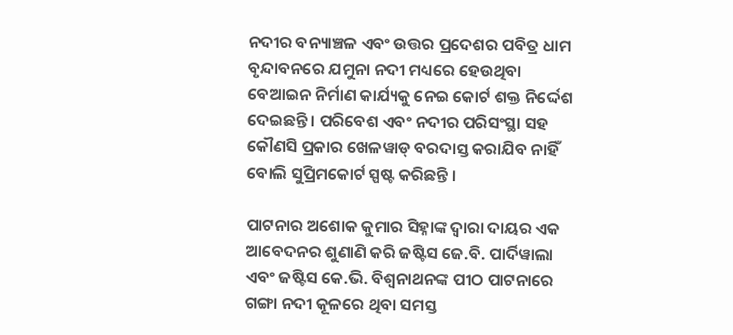ନଦୀର ବନ୍ୟାଞ୍ଚଳ ଏବଂ ଉତ୍ତର ପ୍ରଦେଶର ପବିତ୍ର ଧାମ ବୃନ୍ଦାବନରେ ଯମୁନା ନଦୀ ମଧ୍ୟରେ ହେଉଥିବା ବେଆଇନ ନିର୍ମାଣ କାର୍ଯ୍ୟକୁ ନେଇ କୋର୍ଟ ଶକ୍ତ ନିର୍ଦ୍ଦେଶ ଦେଇଛନ୍ତି । ପରିବେଶ ଏବଂ ନଦୀର ପରିସଂସ୍ଥା ସହ କୌଣସି ପ୍ରକାର ଖେଳୱାଡ୍ ବରଦାସ୍ତ କରାଯିବ ନାହିଁ ବୋଲି ସୁପ୍ରିମକୋର୍ଟ ସ୍ପଷ୍ଟ କରିଛନ୍ତି ।

ପାଟନାର ଅଶୋକ କୁମାର ସିହ୍ନାଙ୍କ ଦ୍ୱାରା ଦାୟର ଏକ ଆବେଦନର ଶୁଣାଣି କରି ଜଷ୍ଟିସ ଜେ.ବି. ପାର୍ଦିୱାଲା ଏବଂ ଜଷ୍ଟିସ କେ.ଭି. ବିଶ୍ୱନାଥନଙ୍କ ପୀଠ ପାଟନାରେ ଗଙ୍ଗା ନଦୀ କୂଳରେ ଥିବା ସମସ୍ତ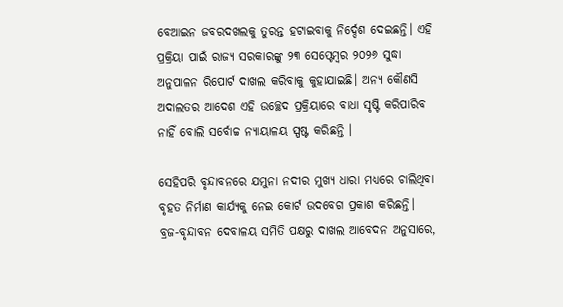ବେଆଇନ ଜବରଦଖଲକୁ ତୁରନ୍ତ ହଟାଇବାକୁ ନିର୍ଦ୍ଦେଶ ଦେଇଛନ୍ତି। ଏହି ପ୍ରକ୍ରିୟା ପାଇଁ ରାଜ୍ୟ ସରକାରଙ୍କୁ ୨୩ ସେପ୍ଟେମ୍ବର ୨୦୨୬ ସୁଦ୍ଧା ଅନୁପାଳନ ରିପୋର୍ଟ ଦାଖଲ କରିବାକୁ କୁହାଯାଇଛି। ଅନ୍ୟ କୌଣସି ଅଦାଲତର ଆଦେଶ ଏହି ଉଚ୍ଛେଦ ପ୍ରକ୍ରିୟାରେ ବାଧା ସୃଷ୍ଟି କରିପାରିବ ନାହିଁ ବୋଲି ସର୍ବୋଚ୍ଚ ନ୍ୟାୟାଳୟ ସ୍ପଷ୍ଟ କରିଛନ୍ତି ।

ସେହିପରି ବୃନ୍ଦାବନରେ ଯମୁନା ନଦୀର ମୁଖ୍ୟ ଧାରା ମଧ୍ୟରେ ଚାଲିଥିବା ବୃହତ ନିର୍ମାଣ କାର୍ଯ୍ୟକୁ ନେଇ କୋର୍ଟ ଉଦବେଗ ପ୍ରକାଶ କରିଛନ୍ତି। ବ୍ରଜ-ବୃନ୍ଦାବନ ଦେବାଳୟ ସମିତି ପକ୍ଷରୁ ଦାଖଲ ଆବେଦନ ଅନୁସାରେ,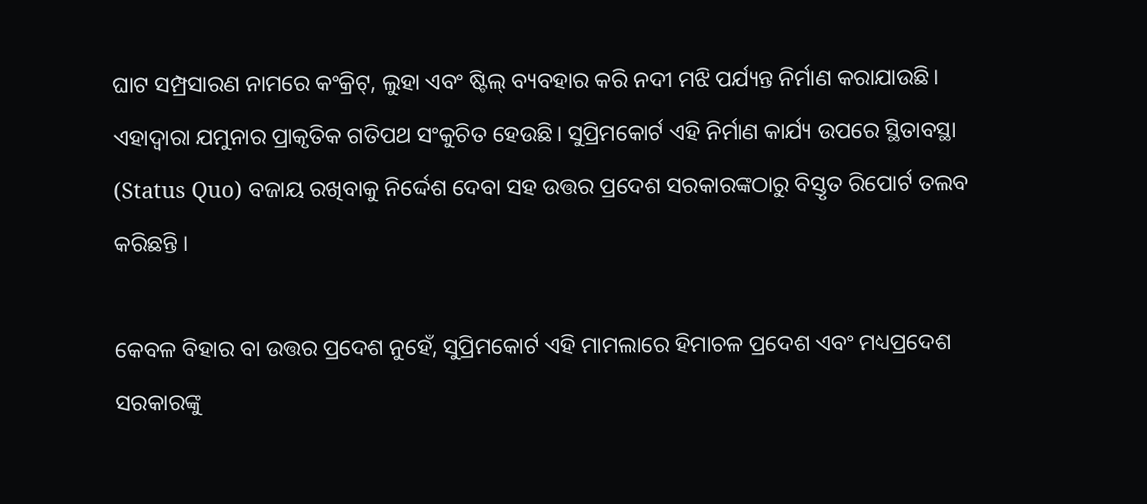ଘାଟ ସମ୍ପ୍ରସାରଣ ନାମରେ କଂକ୍ରିଟ୍, ଲୁହା ଏବଂ ଷ୍ଟିଲ୍ ବ୍ୟବହାର କରି ନଦୀ ମଝି ପର୍ଯ୍ୟନ୍ତ ନିର୍ମାଣ କରାଯାଉଛି। ଏହାଦ୍ୱାରା ଯମୁନାର ପ୍ରାକୃତିକ ଗତିପଥ ସଂକୁଚିତ ହେଉଛି। ସୁପ୍ରିମକୋର୍ଟ ଏହି ନିର୍ମାଣ କାର୍ଯ୍ୟ ଉପରେ ସ୍ଥିତାବସ୍ଥା (Status Quo) ବଜାୟ ରଖିବାକୁ ନିର୍ଦ୍ଦେଶ ଦେବା ସହ ଉତ୍ତର ପ୍ରଦେଶ ସରକାରଙ୍କଠାରୁ ବିସ୍ତୃତ ରିପୋର୍ଟ ତଲବ କରିଛନ୍ତି ।

କେବଳ ବିହାର ବା ଉତ୍ତର ପ୍ରଦେଶ ନୁହେଁ, ସୁପ୍ରିମକୋର୍ଟ ଏହି ମାମଲାରେ ହିମାଚଳ ପ୍ରଦେଶ ଏବଂ ମଧ୍ୟପ୍ରଦେଶ ସରକାରଙ୍କୁ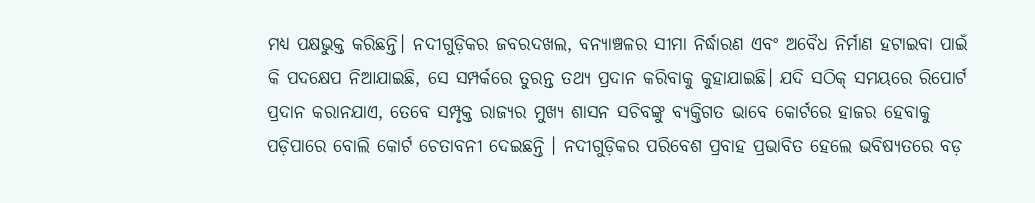ମଧ୍ୟ ପକ୍ଷଭୁକ୍ତ କରିଛନ୍ତି। ନଦୀଗୁଡ଼ିକର ଜବରଦଖଲ, ବନ୍ୟାଞ୍ଚଳର ସୀମା ନିର୍ଦ୍ଧାରଣ ଏବଂ ଅବୈଧ ନିର୍ମାଣ ହଟାଇବା ପାଇଁ କି ପଦକ୍ଷେପ ନିଆଯାଇଛି, ସେ ସମ୍ପର୍କରେ ତୁରନ୍ତ ତଥ୍ୟ ପ୍ରଦାନ କରିବାକୁ କୁହାଯାଇଛି। ଯଦି ସଠିକ୍ ସମୟରେ ରିପୋର୍ଟ ପ୍ରଦାନ କରାନଯାଏ, ତେବେ ସମ୍ପୃକ୍ତ ରାଜ୍ୟର ମୁଖ୍ୟ ଶାସନ ସଚିବଙ୍କୁ ବ୍ୟକ୍ତିଗତ ଭାବେ କୋର୍ଟରେ ହାଜର ହେବାକୁ ପଡ଼ିପାରେ ବୋଲି କୋର୍ଟ ଚେତାବନୀ ଦେଇଛନ୍ତି । ନଦୀଗୁଡ଼ିକର ପରିବେଶ ପ୍ରବାହ ପ୍ରଭାବିତ ହେଲେ ଭବିଷ୍ୟତରେ ବଡ଼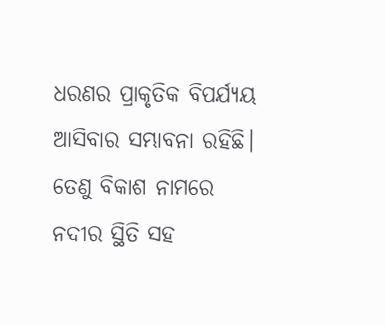ଧରଣର ପ୍ରାକୃତିକ ବିପର୍ଯ୍ୟୟ ଆସିବାର ସମ୍ଭାବନା ରହିଛି। ତେଣୁ ବିକାଶ ନାମରେ ନଦୀର ସ୍ଥିତି ସହ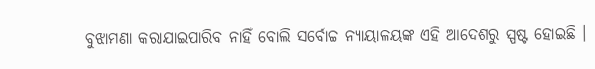ବୁଝାମଣା କରାଯାଇପାରିବ ନାହିଁ ବୋଲି ସର୍ବୋଚ୍ଚ ନ୍ୟାୟାଳୟଙ୍କ ଏହି ଆଦେଶରୁ ସ୍ପଷ୍ଟ ହୋଇଛି ।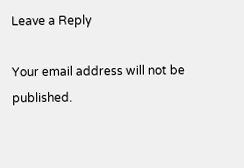Leave a Reply

Your email address will not be published.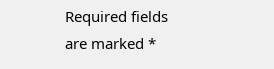Required fields are marked *